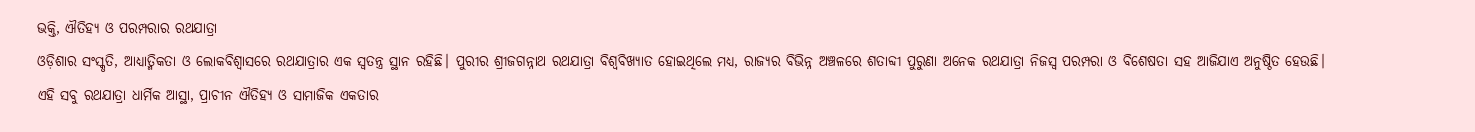ଭକ୍ତି, ଐତିହ୍ୟ ଓ ପରମ୍ପରାର ରଥଯାତ୍ରା
ଓଡ଼ିଶାର ସଂସ୍କୃତି, ଆଧ୍ୟାତ୍ମିକତା ଓ ଲୋକବିଶ୍ୱାସରେ ରଥଯାତ୍ରାର ଏକ ସ୍ୱତନ୍ତ୍ର ସ୍ଥାନ ରହିଛି। ପୁରୀର ଶ୍ରୀଜଗନ୍ନାଥ ରଥଯାତ୍ରା ବିଶ୍ୱବିଖ୍ୟାତ ହୋଇଥିଲେ ମଧ୍ୟ, ରାଜ୍ୟର ବିଭିନ୍ନ ଅଞ୍ଚଳରେ ଶତାବ୍ଦୀ ପୁରୁଣା ଅନେକ ରଥଯାତ୍ରା ନିଜସ୍ୱ ପରମ୍ପରା ଓ ବିଶେଷତା ସହ ଆଜିଯାଏ ଅନୁଷ୍ଠିତ ହେଉଛି। ଏହି ସବୁ ରଥଯାତ୍ରା ଧାର୍ମିକ ଆସ୍ଥା, ପ୍ରାଚୀନ ଐତିହ୍ୟ ଓ ସାମାଜିକ ଏକତାର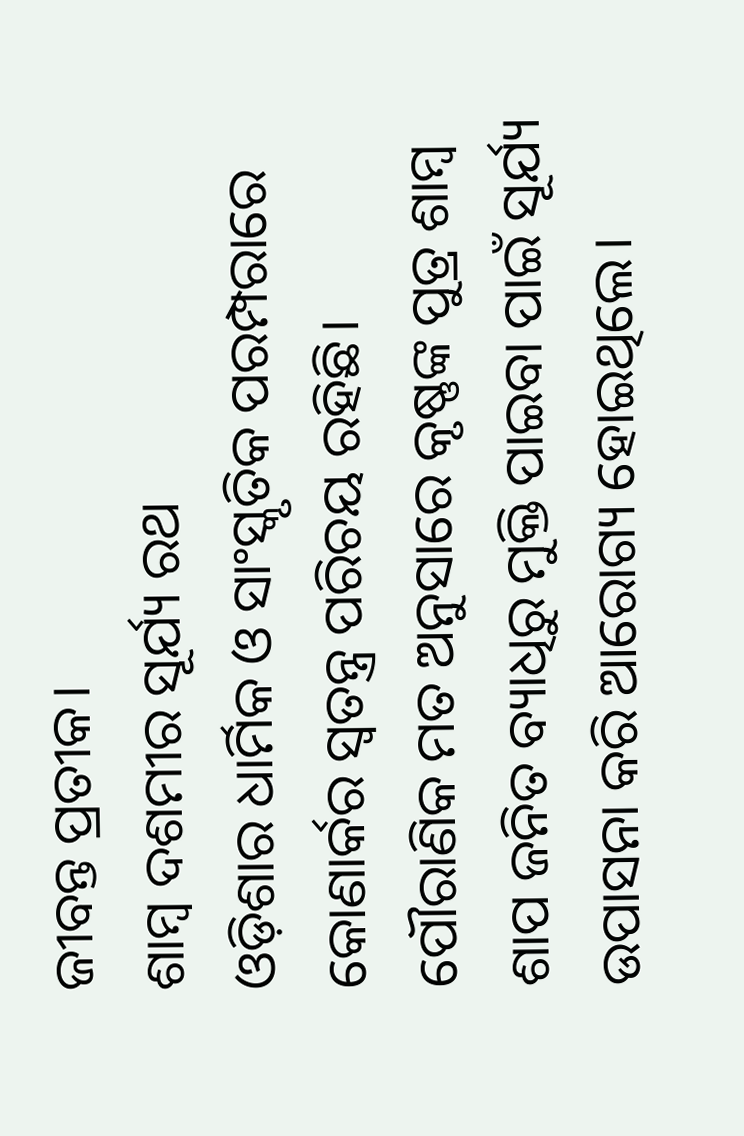ଜୀବନ୍ତ ପ୍ରତୀକ।
ଶାମ୍ବ ଦଶମୀର ସୂର୍ଯ୍ୟ ରଥ
ଓଡ଼ିଶାର ଧାର୍ମିକ ଓ ସାଂସ୍କୃତିକ ପରମ୍ପରାରେ କୋଣାର୍କର ସ୍ୱତନ୍ତ୍ର ପରିଚୟ ରହିଛି। ପୌରାଣିକ ମତ ଅନୁସାରେ କୃଷ୍ଣଙ୍କ ପୁତ୍ର ଶାମ୍ବ ଶାପ ଜନିତ ବ୍ୟାଧିରୁ ମୁକ୍ତି ପାଇବା ପାଇଁ ସୂର୍ଯ୍ୟ ଉପାସନା କରି ଆରୋଗ୍ୟ ହୋଇଥିଲେ।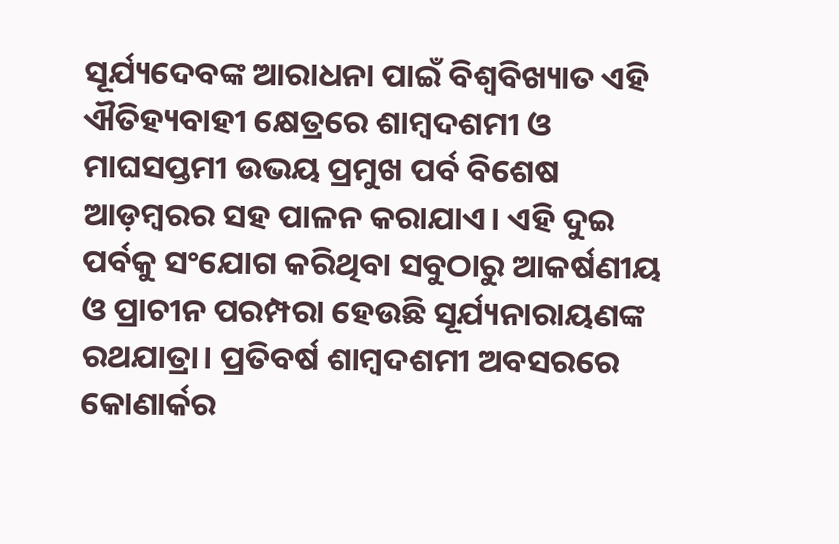ସୂର୍ଯ୍ୟଦେବଙ୍କ ଆରାଧନା ପାଇଁ ବିଶ୍ୱବିଖ୍ୟାତ ଏହି ଐତିହ୍ୟବାହୀ କ୍ଷେତ୍ରରେ ଶାମ୍ବଦଶମୀ ଓ ମାଘସପ୍ତମୀ ଉଭୟ ପ୍ରମୁଖ ପର୍ବ ବିଶେଷ ଆଡ଼ମ୍ବରର ସହ ପାଳନ କରାଯାଏ। ଏହି ଦୁଇ ପର୍ବକୁ ସଂଯୋଗ କରିଥିବା ସବୁଠାରୁ ଆକର୍ଷଣୀୟ ଓ ପ୍ରାଚୀନ ପରମ୍ପରା ହେଉଛି ସୂର୍ଯ୍ୟନାରାୟଣଙ୍କ ରଥଯାତ୍ରା। ପ୍ରତିବର୍ଷ ଶାମ୍ବଦଶମୀ ଅବସରରେ କୋଣାର୍କର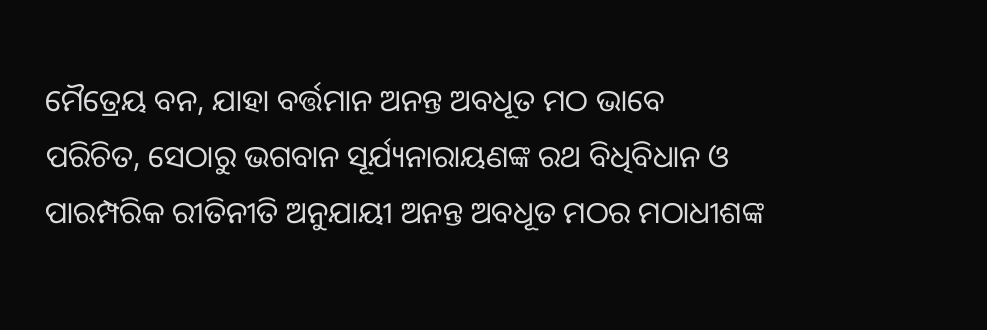ମୈତ୍ରେୟ ବନ, ଯାହା ବର୍ତ୍ତମାନ ଅନନ୍ତ ଅବଧୂତ ମଠ ଭାବେ ପରିଚିତ, ସେଠାରୁ ଭଗବାନ ସୂର୍ଯ୍ୟନାରାୟଣଙ୍କ ରଥ ବିଧିବିଧାନ ଓ ପାରମ୍ପରିକ ରୀତିନୀତି ଅନୁଯାୟୀ ଅନନ୍ତ ଅବଧୂତ ମଠର ମଠାଧୀଶଙ୍କ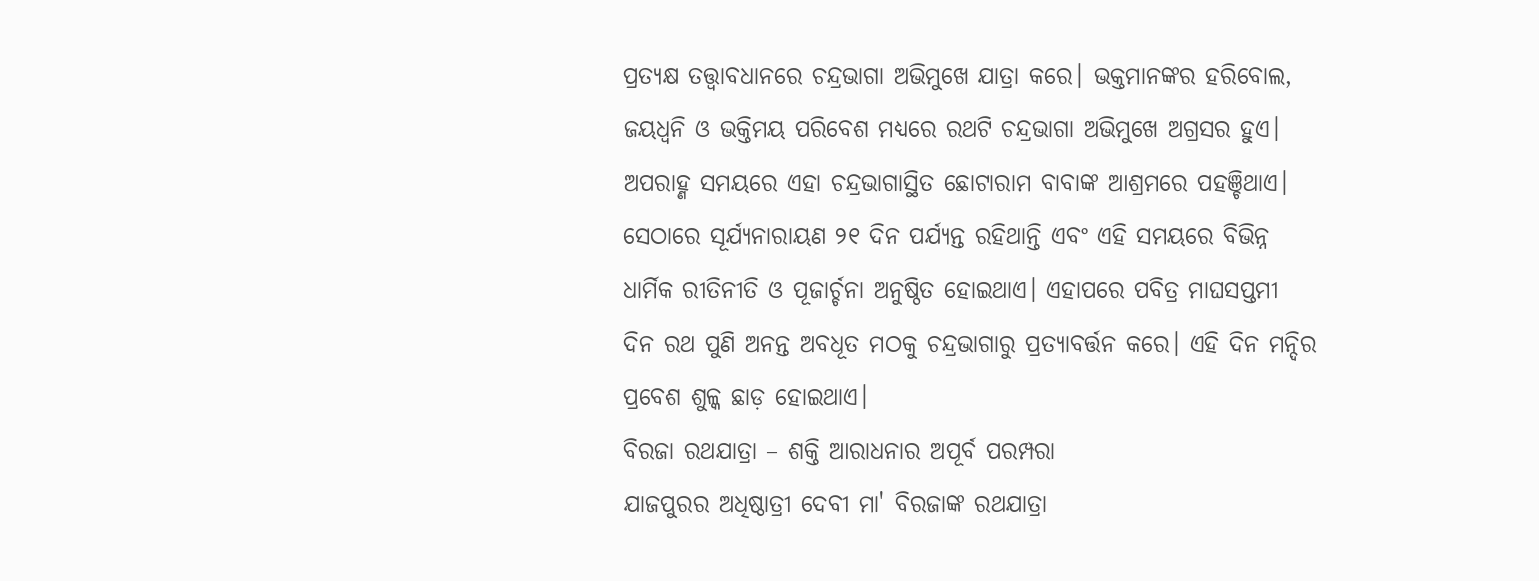ପ୍ରତ୍ୟକ୍ଷ ତତ୍ତ୍ୱାବଧାନରେ ଚନ୍ଦ୍ରଭାଗା ଅଭିମୁଖେ ଯାତ୍ରା କରେ। ଭକ୍ତମାନଙ୍କର ହରିବୋଲ, ଜୟଧ୍ୱନି ଓ ଭକ୍ତିମୟ ପରିବେଶ ମଧ୍ୟରେ ରଥଟି ଚନ୍ଦ୍ରଭାଗା ଅଭିମୁଖେ ଅଗ୍ରସର ହୁଏ। ଅପରାହ୍ଣ ସମୟରେ ଏହା ଚନ୍ଦ୍ରଭାଗାସ୍ଥିତ ଛୋଟାରାମ ବାବାଙ୍କ ଆଶ୍ରମରେ ପହଞ୍ଚିଥାଏ। ସେଠାରେ ସୂର୍ଯ୍ୟନାରାୟଣ ୨୧ ଦିନ ପର୍ଯ୍ୟନ୍ତ ରହିଥାନ୍ତି ଏବଂ ଏହି ସମୟରେ ବିଭିନ୍ନ ଧାର୍ମିକ ରୀତିନୀତି ଓ ପୂଜାର୍ଚ୍ଚନା ଅନୁଷ୍ଠିତ ହୋଇଥାଏ। ଏହାପରେ ପବିତ୍ର ମାଘସପ୍ତମୀ ଦିନ ରଥ ପୁଣି ଅନନ୍ତ ଅବଧୂତ ମଠକୁ ଚନ୍ଦ୍ରଭାଗାରୁ ପ୍ରତ୍ୟାବର୍ତ୍ତନ କରେ। ଏହି ଦିନ ମନ୍ଦିର ପ୍ରବେଶ ଶୁଳ୍କ ଛାଡ଼ ହୋଇଥାଏ।
ବିରଜା ରଥଯାତ୍ରା – ଶକ୍ତି ଆରାଧନାର ଅପୂର୍ବ ପରମ୍ପରା
ଯାଜପୁରର ଅଧିଷ୍ଠାତ୍ରୀ ଦେବୀ ମା' ବିରଜାଙ୍କ ରଥଯାତ୍ରା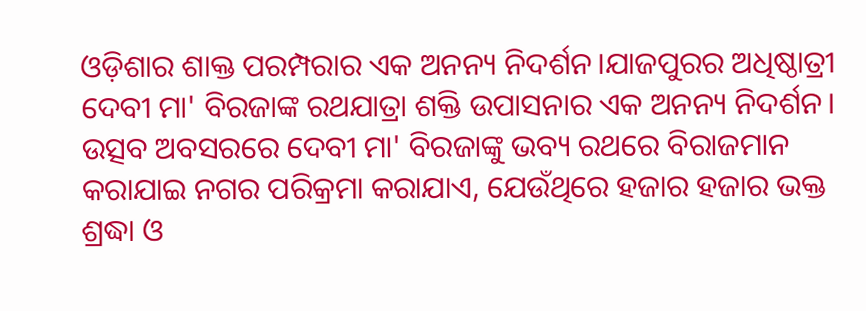ଓଡ଼ିଶାର ଶାକ୍ତ ପରମ୍ପରାର ଏକ ଅନନ୍ୟ ନିଦର୍ଶନ।ଯାଜପୁରର ଅଧିଷ୍ଠାତ୍ରୀ ଦେବୀ ମା' ବିରଜାଙ୍କ ରଥଯାତ୍ରା ଶକ୍ତି ଉପାସନାର ଏକ ଅନନ୍ୟ ନିଦର୍ଶନ। ଉତ୍ସବ ଅବସରରେ ଦେବୀ ମା' ବିରଜାଙ୍କୁ ଭବ୍ୟ ରଥରେ ବିରାଜମାନ କରାଯାଇ ନଗର ପରିକ୍ରମା କରାଯାଏ, ଯେଉଁଥିରେ ହଜାର ହଜାର ଭକ୍ତ ଶ୍ରଦ୍ଧା ଓ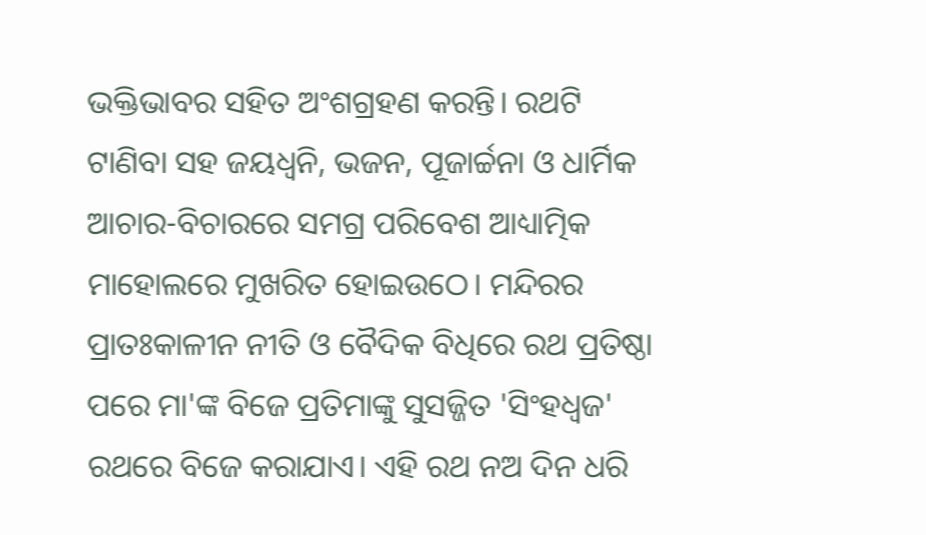ଭକ୍ତିଭାବର ସହିତ ଅଂଶଗ୍ରହଣ କରନ୍ତି। ରଥଟି ଟାଣିବା ସହ ଜୟଧ୍ୱନି, ଭଜନ, ପୂଜାର୍ଚ୍ଚନା ଓ ଧାର୍ମିକ ଆଚାର-ବିଚାରରେ ସମଗ୍ର ପରିବେଶ ଆଧ୍ୟାତ୍ମିକ ମାହୋଲରେ ମୁଖରିତ ହୋଇଉଠେ। ମନ୍ଦିରର ପ୍ରାତଃକାଳୀନ ନୀତି ଓ ବୈଦିକ ବିଧିରେ ରଥ ପ୍ରତିଷ୍ଠା ପରେ ମା'ଙ୍କ ବିଜେ ପ୍ରତିମାଙ୍କୁ ସୁସଜ୍ଜିତ 'ସିଂହଧ୍ୱଜ' ରଥରେ ବିଜେ କରାଯାଏ। ଏହି ରଥ ନଅ ଦିନ ଧରି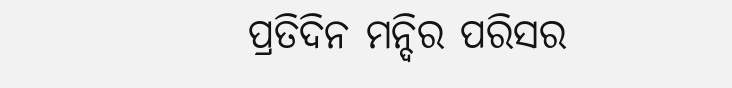ପ୍ରତିଦିନ ମନ୍ଦିର ପରିସର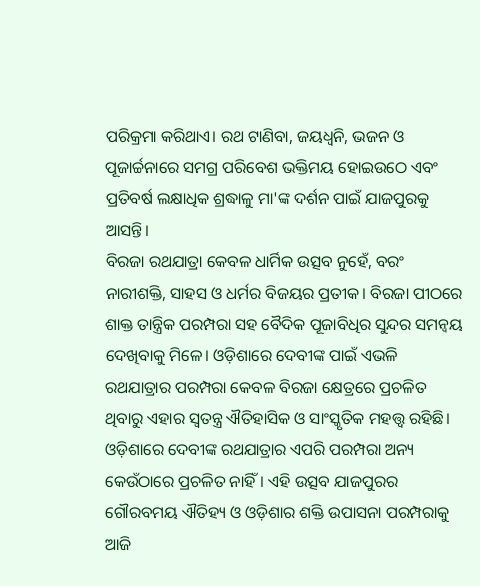ପରିକ୍ରମା କରିଥାଏ। ରଥ ଟାଣିବା, ଜୟଧ୍ୱନି, ଭଜନ ଓ ପୂଜାର୍ଚ୍ଚନାରେ ସମଗ୍ର ପରିବେଶ ଭକ୍ତିମୟ ହୋଇଉଠେ ଏବଂ ପ୍ରତିବର୍ଷ ଲକ୍ଷାଧିକ ଶ୍ରଦ୍ଧାଳୁ ମା'ଙ୍କ ଦର୍ଶନ ପାଇଁ ଯାଜପୁରକୁ ଆସନ୍ତି।
ବିରଜା ରଥଯାତ୍ରା କେବଳ ଧାର୍ମିକ ଉତ୍ସବ ନୁହେଁ, ବରଂ ନାରୀଶକ୍ତି, ସାହସ ଓ ଧର୍ମର ବିଜୟର ପ୍ରତୀକ। ବିରଜା ପୀଠରେ ଶାକ୍ତ ତାନ୍ତ୍ରିକ ପରମ୍ପରା ସହ ବୈଦିକ ପୂଜାବିଧିର ସୁନ୍ଦର ସମନ୍ୱୟ ଦେଖିବାକୁ ମିଳେ। ଓଡ଼ିଶାରେ ଦେବୀଙ୍କ ପାଇଁ ଏଭଳି ରଥଯାତ୍ରାର ପରମ୍ପରା କେବଳ ବିରଜା କ୍ଷେତ୍ରରେ ପ୍ରଚଳିତ ଥିବାରୁ ଏହାର ସ୍ୱତନ୍ତ୍ର ଐତିହାସିକ ଓ ସାଂସ୍କୃତିକ ମହତ୍ତ୍ୱ ରହିଛି। ଓଡ଼ିଶାରେ ଦେବୀଙ୍କ ରଥଯାତ୍ରାର ଏପରି ପରମ୍ପରା ଅନ୍ୟ କେଉଁଠାରେ ପ୍ରଚଳିତ ନାହିଁ। ଏହି ଉତ୍ସବ ଯାଜପୁରର ଗୌରବମୟ ଐତିହ୍ୟ ଓ ଓଡ଼ିଶାର ଶକ୍ତି ଉପାସନା ପରମ୍ପରାକୁ ଆଜି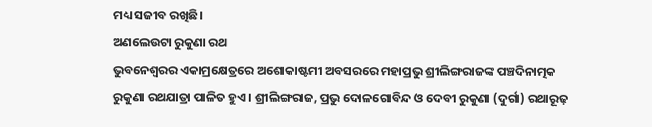ମଧ୍ୟ ସଜୀବ ରଖିଛି।
ଅଣଲେଉଟା ରୁକୁଣା ରଥ
ଭୁବନେଶ୍ୱରର ଏକାମ୍ରକ୍ଷେତ୍ରରେ ଅଶୋକାଷ୍ଟମୀ ଅବସରରେ ମହାପ୍ରଭୁ ଶ୍ରୀଲିଙ୍ଗରାଜଙ୍କ ପଞ୍ଚଦିନାତ୍ମକ ରୁକୁଣା ରଥଯାତ୍ରା ପାଳିତ ହୁଏ। ଶ୍ରୀଲିଙ୍ଗରାଜ, ପ୍ରଭୁ ଦୋଳଗୋବିନ୍ଦ ଓ ଦେବୀ ରୁକୁଣା (ଦୁର୍ଗା) ରଥାରୂଢ଼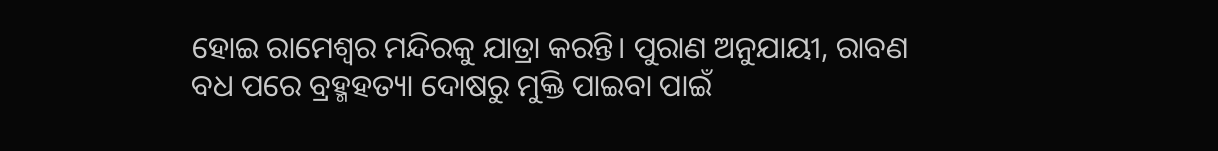ହୋଇ ରାମେଶ୍ୱର ମନ୍ଦିରକୁ ଯାତ୍ରା କରନ୍ତି। ପୁରାଣ ଅନୁଯାୟୀ, ରାବଣ ବଧ ପରେ ବ୍ରହ୍ମହତ୍ୟା ଦୋଷରୁ ମୁକ୍ତି ପାଇବା ପାଇଁ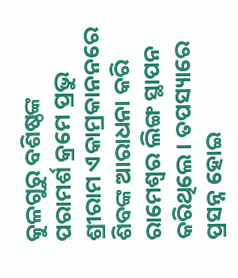କୁଳଗୁରୁ ବଶିଷ୍ଠଙ୍କ ପରାମର୍ଶ କ୍ରମେ ପ୍ରଭୁ ଶ୍ରୀରାମ ଏକାମ୍ରକାନନରେ ଶିବଙ୍କ ଆରାଧନା କରି ରାମେଶ୍ୱର ଲିଙ୍ଗ ସ୍ଥାପନ କରିଥିଲେ। ତପସ୍ୟାରେ ପ୍ରସନ୍ନ ହୋଇ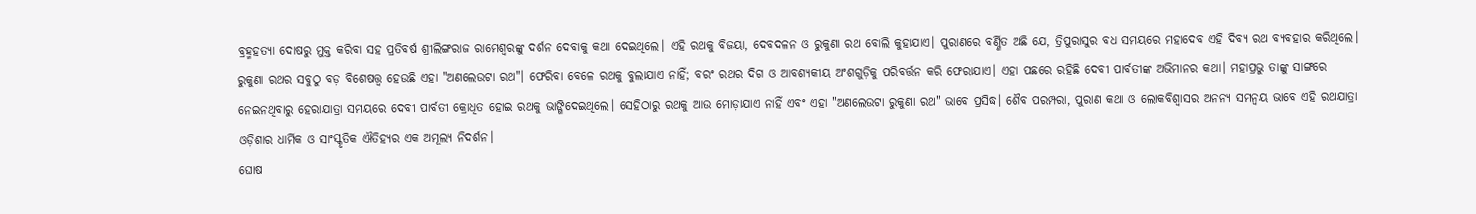ବ୍ରହ୍ମହତ୍ୟା ଦୋଷରୁ ମୁକ୍ତ କରିବା ସହ ପ୍ରତିବର୍ଷ ଶ୍ରୀଲିଙ୍ଗରାଜ ରାମେଶ୍ୱରଙ୍କୁ ଦର୍ଶନ ଦେବାକୁ କଥା ଦେଇଥିଲେ। ଏହି ରଥକୁ ବିଜୟା, ଦେବଦଳନ ଓ ରୁକୁଣା ରଥ ବୋଲି କୁହାଯାଏ। ପୁରାଣରେ ବର୍ଣ୍ଣିତ ଅଛି ଯେ, ତ୍ରିପୁରାସୁର ବଧ ସମୟରେ ମହାଦେବ ଏହି ଦିବ୍ୟ ରଥ ବ୍ୟବହାର କରିଥିଲେ।
ରୁକୁଣା ରଥର ସବୁଠୁ ବଡ଼ ବିଶେଷତ୍ତ୍ୱ ହେଉଛି ଏହା "ଅଣଲେଉଟା ରଥ"। ଫେରିବା ବେଳେ ରଥକୁ ବୁଲାଯାଏ ନାହିଁ; ବରଂ ରଥର ଦିଗ ଓ ଆବଶ୍ୟକୀୟ ଅଂଶଗୁଡ଼ିକୁ ପରିବର୍ତ୍ତନ କରି ଫେରାଯାଏ। ଏହା ପଛରେ ରହିଛି ଦେବୀ ପାର୍ବତୀଙ୍କ ଅଭିମାନର କଥା। ମହାପ୍ରଭୁ ତାଙ୍କୁ ସାଙ୍ଗରେ ନେଇନଥିବାରୁ ହେରାଯାତ୍ରା ସମୟରେ ଦେବୀ ପାର୍ବତୀ କ୍ରୋଧିତ ହୋଇ ରଥକୁ ଭାଙ୍ଗିଦେଇଥିଲେ। ସେହିଠାରୁ ରଥକୁ ଆଉ ମୋଡ଼ାଯାଏ ନାହିଁ ଏବଂ ଏହା "ଅଣଲେଉଟା ରୁକୁଣା ରଥ" ଭାବେ ପ୍ରସିଦ୍ଧ। ଶୈବ ପରମ୍ପରା, ପୁରାଣ କଥା ଓ ଲୋକବିଶ୍ୱାସର ଅନନ୍ୟ ସମନ୍ୱୟ ଭାବେ ଏହି ରଥଯାତ୍ରା ଓଡ଼ିଶାର ଧାର୍ମିକ ଓ ସାଂସ୍କୃତିକ ଐତିହ୍ୟର ଏକ ଅମୂଲ୍ୟ ନିଦର୍ଶନ।
ଘୋଷ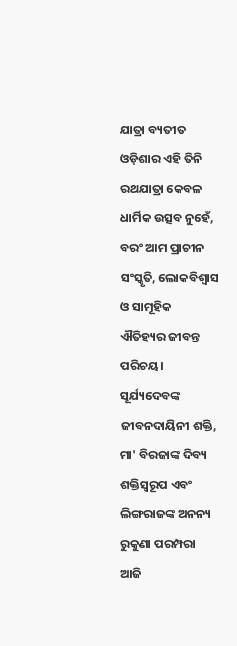ଯାତ୍ରା ବ୍ୟତୀତ ଓଡ଼ିଶାର ଏହି ତିନି ରଥଯାତ୍ରା କେବଳ ଧାର୍ମିକ ଉତ୍ସବ ନୁହେଁ, ବରଂ ଆମ ପ୍ରାଚୀନ ସଂସ୍କୃତି, ଲୋକବିଶ୍ୱାସ ଓ ସାମୂହିକ ଐତିହ୍ୟର ଜୀବନ୍ତ ପରିଚୟ। ସୂର୍ଯ୍ୟଦେବଙ୍କ ଜୀବନଦାୟିନୀ ଶକ୍ତି, ମା' ବିରଜାଙ୍କ ଦିବ୍ୟ ଶକ୍ତିସ୍ୱରୂପ ଏବଂ ଲିଙ୍ଗରାଜଙ୍କ ଅନନ୍ୟ ରୁକୁଣା ପରମ୍ପରା ଆଜି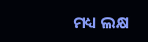ମଧ୍ୟ ଲକ୍ଷ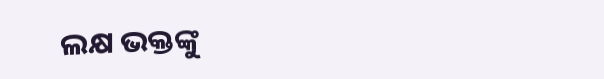ଲକ୍ଷ ଭକ୍ତଙ୍କୁ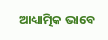ଆଧ୍ୟାତ୍ମିକ ଭାବେ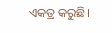ଏକତ୍ର କରୁଛି।